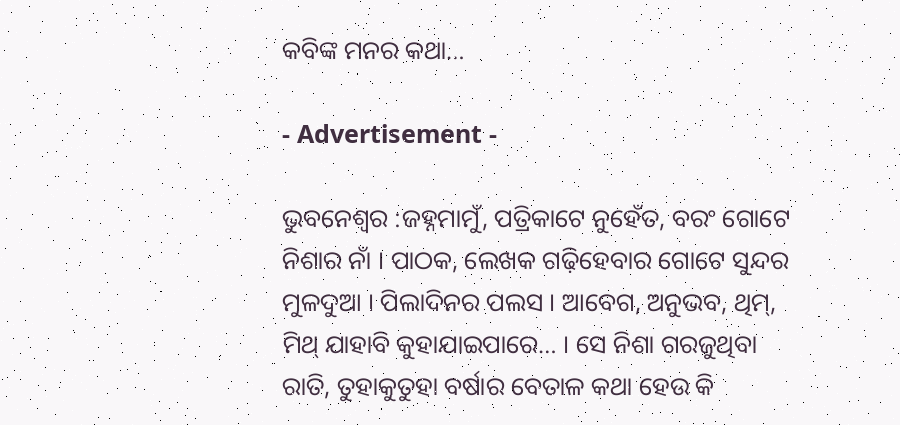କବିଙ୍କ ମନର କଥା…

- Advertisement -

ଭୁବନେଶ୍ୱର :ଜହ୍ନମାମୁଁ, ପତ୍ରିକାଟେ ନୁହେଁତ, ବରଂ ଗୋଟେ ନିଶାର ନାଁ । ପାଠକ, ଲେଖକ ଗଢ଼ିହେବାର ଗୋଟେ ସୁନ୍ଦର ମୁଳଦୁଆ । ପିଲାଦିନର ପଲସ । ଆବେଗ, ଅନୁଭବ, ଥିମ୍, ମିଥ୍ ଯାହାବି କୁହାଯାଇପାରେ… । ସେ ନିଶା ଗରଜୁଥିବା ରାତି, ତୁହାକୁତୁହା ବର୍ଷାର ବେତାଳ କଥା ହେଉ କି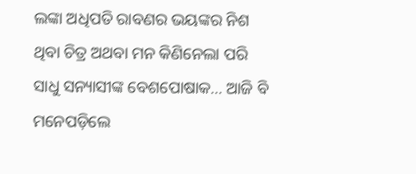ଲଙ୍କା ଅଧିପତି ରାବଣର ଭୟଙ୍କର ନିଶ ଥିବା ଚିତ୍ର ଅଥବା ମନ କିଣିନେଲା ପରି ସାଧୁ ସନ୍ୟାସୀଙ୍କ ବେଶପୋଷାକ… ଆଜି ବି ମନେପଡ଼ିଲେ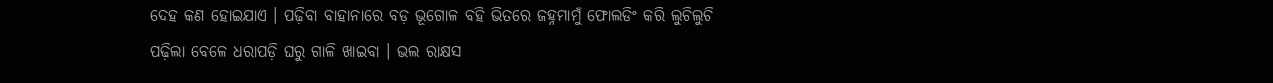ଦେହ କଣ ହୋଇଯାଏ । ପଢ଼ିବା ବାହାନାରେ ବଡ଼ ଭୂଗୋଳ ବହି ଭିତରେ ଜହ୍ନମାମୁଁ ଫୋଲଡିଂ କରି ଲୁଚିଲୁଚି ପଢ଼ିଲା ବେଳେ ଧରାପଡ଼ି ଘରୁ ଗାଳି ଖାଇବା । ଭଲ ରାକ୍ଷସ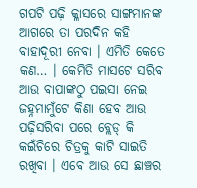ଗପଟି ପଢ଼ି କ୍ଳାସରେ ସାଙ୍ଗମାନଙ୍କ ଆଗରେ ତା ପରଦିନ କହି ବାହାଦୂରୀ ନେବା । ଏମିତି କେତେ କଣ… । କେମିତି ମାସଟେ ସରିବ ଆଉ ବାପାଙ୍କଠୁ ପଇସା ନେଇ ଜହ୍ନମାମୁଁଟେ କିଣା ହେବ ଆଉ ପଢ଼ିସରିବା ପରେ ବ୍ଲେଡ୍ କି କଇଁଚିରେ ଚିତ୍ରକୁ କାଟି ସାଇତି ରଖିବା । ଏବେ ଆଉ ସେ ଛାଞ୍ଚର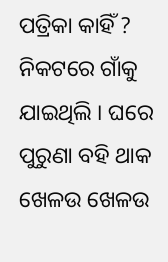ପତ୍ରିକା କାହିଁ ? ନିକଟରେ ଗାଁକୁ ଯାଇଥିଲି । ଘରେ ପୁରୁଣା ବହି ଥାକ ଖେଳଉ ଖେଳଉ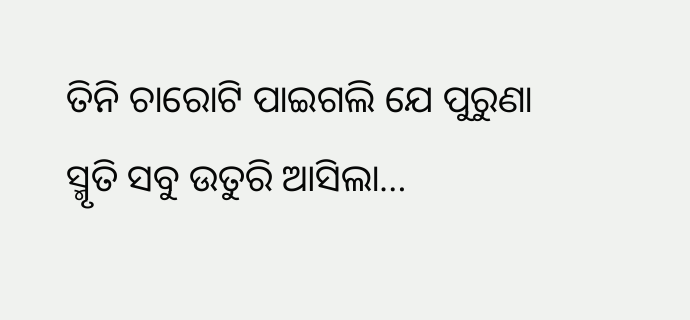ତିନି ଚାରୋଟି ପାଇଗଲି ଯେ ପୁରୁଣା ସ୍ମୃତି ସବୁ ଉତୁରି ଆସିଲା…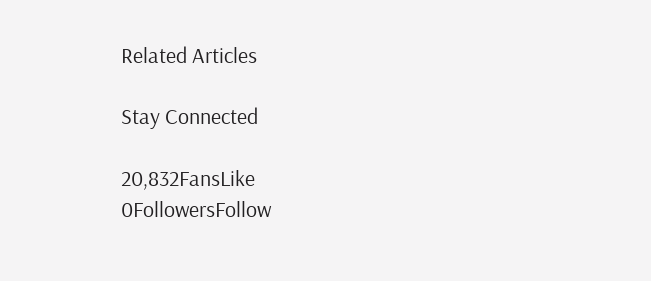Related Articles

Stay Connected

20,832FansLike
0FollowersFollow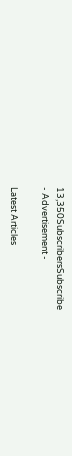13,350SubscribersSubscribe
- Advertisement -

Latest Articles